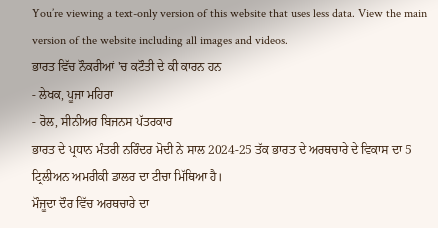You’re viewing a text-only version of this website that uses less data. View the main version of the website including all images and videos.
ਭਾਰਤ ਵਿੱਚ ਨੌਕਰੀਆਂ 'ਚ ਕਟੌਤੀ ਦੇ ਕੀ ਕਾਰਨ ਹਨ
- ਲੇਖਕ, ਪੂਜਾ ਮਹਿਰਾ
- ਰੋਲ, ਸੀਨੀਅਰ ਬਿਜਨਸ ਪੱਤਰਕਾਰ
ਭਾਰਤ ਦੇ ਪ੍ਰਧਾਨ ਮੰਤਰੀ ਨਰਿੰਦਰ ਮੋਦੀ ਨੇ ਸਾਲ 2024-25 ਤੱਕ ਭਾਰਤ ਦੇ ਅਰਥਚਾਰੇ ਦੇ ਵਿਕਾਸ ਦਾ 5 ਟ੍ਰਿਲੀਅਨ ਅਮਰੀਕੀ ਡਾਲਰ ਦਾ ਟੀਚਾ ਮਿੱਥਿਆ ਹੈ।
ਮੌਜੂਦਾ ਦੌਰ ਵਿੱਚ ਅਰਥਚਾਰੇ ਦਾ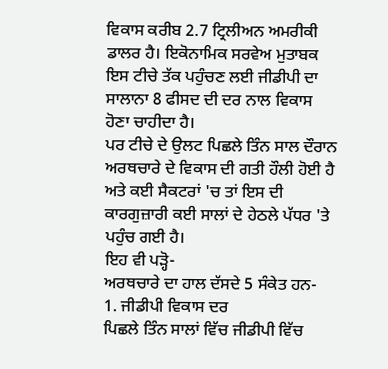ਵਿਕਾਸ ਕਰੀਬ 2.7 ਟ੍ਰਿਲੀਅਨ ਅਮਰੀਕੀ ਡਾਲਰ ਹੈ। ਇਕੋਨਾਮਿਕ ਸਰਵੇਅ ਮੁਤਾਬਕ ਇਸ ਟੀਚੇ ਤੱਕ ਪਹੁੰਚਣ ਲਈ ਜੀਡੀਪੀ ਦਾ ਸਾਲਾਨਾ 8 ਫੀਸਦ ਦੀ ਦਰ ਨਾਲ ਵਿਕਾਸ ਹੋਣਾ ਚਾਹੀਦਾ ਹੈ।
ਪਰ ਟੀਚੇ ਦੇ ਉਲਟ ਪਿਛਲੇ ਤਿੰਨ ਸਾਲ ਦੌਰਾਨ ਅਰਥਚਾਰੇ ਦੇ ਵਿਕਾਸ ਦੀ ਗਤੀ ਹੌਲੀ ਹੋਈ ਹੈ ਅਤੇ ਕਈ ਸੈਕਟਰਾਂ 'ਚ ਤਾਂ ਇਸ ਦੀ ਕਾਰਗੁਜ਼ਾਰੀ ਕਈ ਸਾਲਾਂ ਦੇ ਹੇਠਲੇ ਪੱਧਰ 'ਤੇ ਪਹੁੰਚ ਗਈ ਹੈ।
ਇਹ ਵੀ ਪੜ੍ਹੋ-
ਅਰਥਚਾਰੇ ਦਾ ਹਾਲ ਦੱਸਦੇ 5 ਸੰਕੇਤ ਹਨ-
1. ਜੀਡੀਪੀ ਵਿਕਾਸ ਦਰ
ਪਿਛਲੇ ਤਿੰਨ ਸਾਲਾਂ ਵਿੱਚ ਜੀਡੀਪੀ ਵਿੱਚ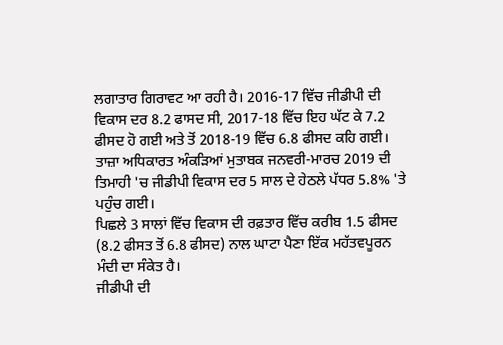ਲਗਾਤਾਰ ਗਿਰਾਵਟ ਆ ਰਹੀ ਹੈ। 2016-17 ਵਿੱਚ ਜੀਡੀਪੀ ਦੀ ਵਿਕਾਸ ਦਰ 8.2 ਫਾਸਦ ਸੀ, 2017-18 ਵਿੱਚ ਇਹ ਘੱਟ ਕੇ 7.2 ਫੀਸਦ ਹੋ ਗਈ ਅਤੇ ਤੋਂ 2018-19 ਵਿੱਚ 6.8 ਫੀਸਦ ਕਹਿ ਗਈ।
ਤਾਜ਼ਾ ਅਧਿਕਾਰਤ ਅੰਕੜਿਆਂ ਮੁਤਾਬਕ ਜਨਵਰੀ-ਮਾਰਚ 2019 ਦੀ ਤਿਮਾਹੀ 'ਚ ਜੀਡੀਪੀ ਵਿਕਾਸ ਦਰ 5 ਸਾਲ ਦੇ ਹੇਠਲੇ ਪੱਧਰ 5.8% 'ਤੇ ਪਹੁੰਚ ਗਈ।
ਪਿਛਲੇ 3 ਸਾਲਾਂ ਵਿੱਚ ਵਿਕਾਸ ਦੀ ਰਫ਼ਤਾਰ ਵਿੱਚ ਕਰੀਬ 1.5 ਫੀਸਦ (8.2 ਫੀਸਤ ਤੋਂ 6.8 ਫੀਸਦ) ਨਾਲ ਘਾਟਾ ਪੈਣਾ ਇੱਕ ਮਹੱਤਵਪੂਰਨ ਮੰਦੀ ਦਾ ਸੰਕੇਤ ਹੈ।
ਜੀਡੀਪੀ ਦੀ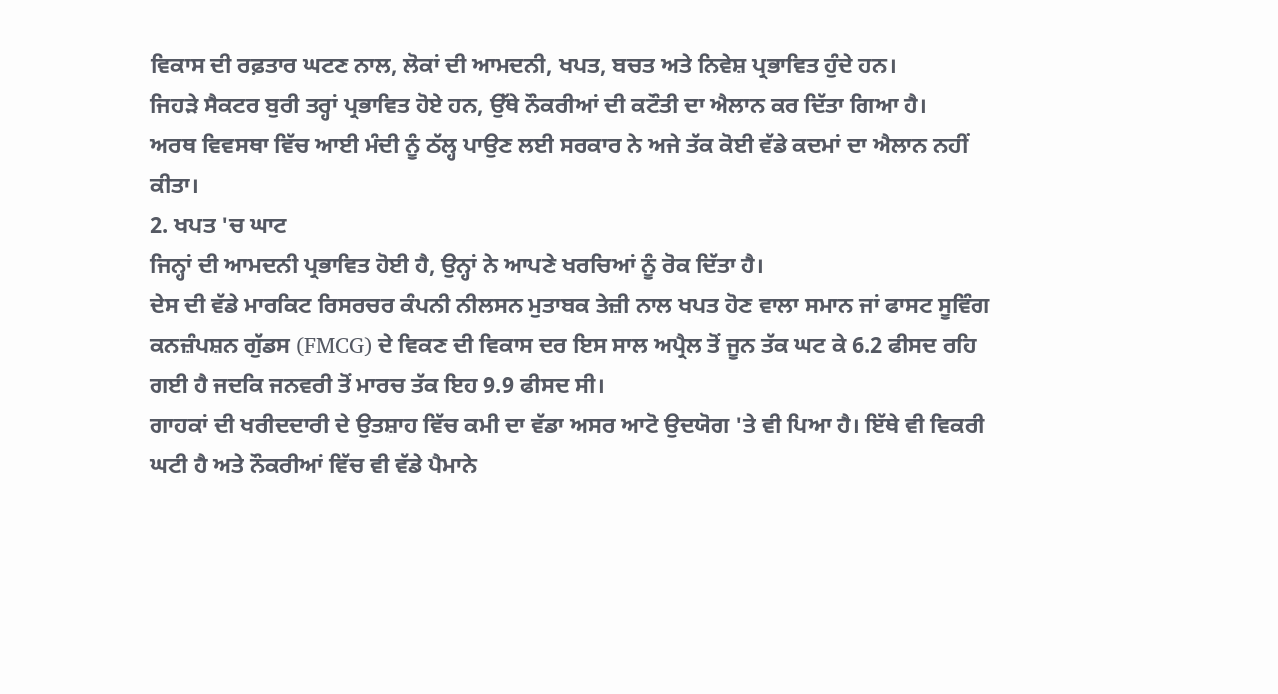ਵਿਕਾਸ ਦੀ ਰਫ਼ਤਾਰ ਘਟਣ ਨਾਲ, ਲੋਕਾਂ ਦੀ ਆਮਦਨੀ, ਖਪਤ, ਬਚਤ ਅਤੇ ਨਿਵੇਸ਼ ਪ੍ਰਭਾਵਿਤ ਹੁੰਦੇ ਹਨ।
ਜਿਹੜੇ ਸੈਕਟਰ ਬੁਰੀ ਤਰ੍ਹਾਂ ਪ੍ਰਭਾਵਿਤ ਹੋਏ ਹਨ, ਉੱਥੇ ਨੌਕਰੀਆਂ ਦੀ ਕਟੌਤੀ ਦਾ ਐਲਾਨ ਕਰ ਦਿੱਤਾ ਗਿਆ ਹੈ।
ਅਰਥ ਵਿਵਸਥਾ ਵਿੱਚ ਆਈ ਮੰਦੀ ਨੂੰ ਠੱਲ੍ਹ ਪਾਉਣ ਲਈ ਸਰਕਾਰ ਨੇ ਅਜੇ ਤੱਕ ਕੋਈ ਵੱਡੇ ਕਦਮਾਂ ਦਾ ਐਲਾਨ ਨਹੀਂ ਕੀਤਾ।
2. ਖਪਤ 'ਚ ਘਾਟ
ਜਿਨ੍ਹਾਂ ਦੀ ਆਮਦਨੀ ਪ੍ਰਭਾਵਿਤ ਹੋਈ ਹੈ, ਉਨ੍ਹਾਂ ਨੇ ਆਪਣੇ ਖਰਚਿਆਂ ਨੂੰ ਰੋਕ ਦਿੱਤਾ ਹੈ।
ਦੇਸ ਦੀ ਵੱਡੇ ਮਾਰਕਿਟ ਰਿਸਰਚਰ ਕੰਪਨੀ ਨੀਲਸਨ ਮੁਤਾਬਕ ਤੇਜ਼ੀ ਨਾਲ ਖਪਤ ਹੋਣ ਵਾਲਾ ਸਮਾਨ ਜਾਂ ਫਾਸਟ ਸੂਵਿੰਗ ਕਨਜ਼ੰਪਸ਼ਨ ਗੁੱਡਸ (FMCG) ਦੇ ਵਿਕਣ ਦੀ ਵਿਕਾਸ ਦਰ ਇਸ ਸਾਲ ਅਪ੍ਰੈਲ ਤੋਂ ਜੂਨ ਤੱਕ ਘਟ ਕੇ 6.2 ਫੀਸਦ ਰਹਿ ਗਈ ਹੈ ਜਦਕਿ ਜਨਵਰੀ ਤੋਂ ਮਾਰਚ ਤੱਕ ਇਹ 9.9 ਫੀਸਦ ਸੀ।
ਗਾਹਕਾਂ ਦੀ ਖਰੀਦਦਾਰੀ ਦੇ ਉਤਸ਼ਾਹ ਵਿੱਚ ਕਮੀ ਦਾ ਵੱਡਾ ਅਸਰ ਆਟੋ ਉਦਯੋਗ 'ਤੇ ਵੀ ਪਿਆ ਹੈ। ਇੱਥੇ ਵੀ ਵਿਕਰੀ ਘਟੀ ਹੈ ਅਤੇ ਨੌਕਰੀਆਂ ਵਿੱਚ ਵੀ ਵੱਡੇ ਪੈਮਾਨੇ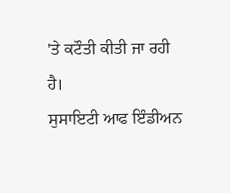'ਤੇ ਕਟੌਤੀ ਕੀਤੀ ਜਾ ਰਹੀ ਹੈ।
ਸੁਸਾਇਟੀ ਆਫ ਇੰਡੀਅਨ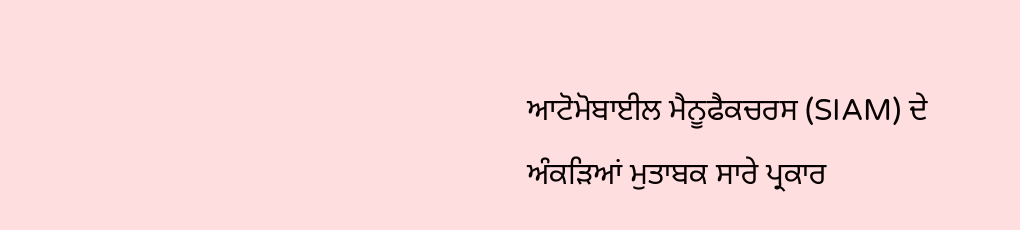ਆਟੋਮੋਬਾਈਲ ਮੈਨੂਫੈਕਚਰਸ (SIAM) ਦੇ ਅੰਕੜਿਆਂ ਮੁਤਾਬਕ ਸਾਰੇ ਪ੍ਰਕਾਰ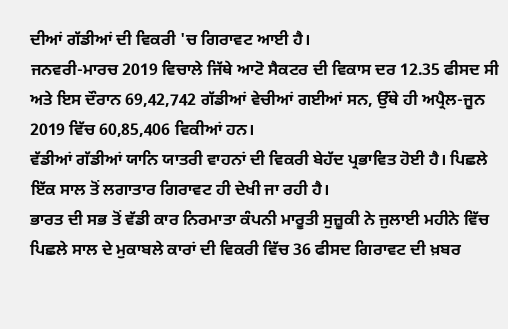ਦੀਆਂ ਗੱਡੀਆਂ ਦੀ ਵਿਕਰੀ 'ਚ ਗਿਰਾਵਟ ਆਈ ਹੈ।
ਜਨਵਰੀ-ਮਾਰਚ 2019 ਵਿਚਾਲੇ ਜਿੱਥੇ ਆਟੋ ਸੈਕਟਰ ਦੀ ਵਿਕਾਸ ਦਰ 12.35 ਫੀਸਦ ਸੀ ਅਤੇ ਇਸ ਦੌਰਾਨ 69,42,742 ਗੱਡੀਆਂ ਵੇਚੀਆਂ ਗਈਆਂ ਸਨ, ਉੱਥੇ ਹੀ ਅਪ੍ਰੈਲ-ਜੂਨ 2019 ਵਿੱਚ 60,85,406 ਵਿਕੀਆਂ ਹਨ।
ਵੱਡੀਆਂ ਗੱਡੀਆਂ ਯਾਨਿ ਯਾਤਰੀ ਵਾਹਨਾਂ ਦੀ ਵਿਕਰੀ ਬੇਹੱਦ ਪ੍ਰਭਾਵਿਤ ਹੋਈ ਹੈ। ਪਿਛਲੇ ਇੱਕ ਸਾਲ ਤੋਂ ਲਗਾਤਾਰ ਗਿਰਾਵਟ ਹੀ ਦੇਖੀ ਜਾ ਰਹੀ ਹੈ।
ਭਾਰਤ ਦੀ ਸਭ ਤੋਂ ਵੱਡੀ ਕਾਰ ਨਿਰਮਾਤਾ ਕੰਪਨੀ ਮਾਰੂਤੀ ਸੁਜ਼ੂਕੀ ਨੇ ਜੁਲਾਈ ਮਹੀਨੇ ਵਿੱਚ ਪਿਛਲੇ ਸਾਲ ਦੇ ਮੁਕਾਬਲੇ ਕਾਰਾਂ ਦੀ ਵਿਕਰੀ ਵਿੱਚ 36 ਫੀਸਦ ਗਿਰਾਵਟ ਦੀ ਖ਼ਬਰ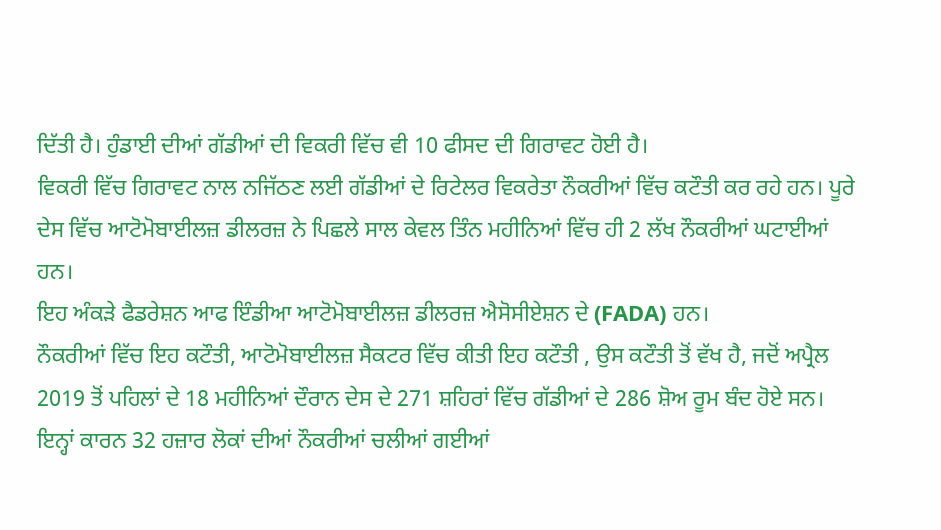ਦਿੱਤੀ ਹੈ। ਹੁੰਡਾਈ ਦੀਆਂ ਗੱਡੀਆਂ ਦੀ ਵਿਕਰੀ ਵਿੱਚ ਵੀ 10 ਫੀਸਦ ਦੀ ਗਿਰਾਵਟ ਹੋਈ ਹੈ।
ਵਿਕਰੀ ਵਿੱਚ ਗਿਰਾਵਟ ਨਾਲ ਨਜਿੱਠਣ ਲਈ ਗੱਡੀਆਂ ਦੇ ਰਿਟੇਲਰ ਵਿਕਰੇਤਾ ਨੌਕਰੀਆਂ ਵਿੱਚ ਕਟੌਤੀ ਕਰ ਰਹੇ ਹਨ। ਪੂਰੇ ਦੇਸ ਵਿੱਚ ਆਟੋਮੋਬਾਈਲਜ਼ ਡੀਲਰਜ਼ ਨੇ ਪਿਛਲੇ ਸਾਲ ਕੇਵਲ ਤਿੰਨ ਮਹੀਨਿਆਂ ਵਿੱਚ ਹੀ 2 ਲੱਖ ਨੌਕਰੀਆਂ ਘਟਾਈਆਂ ਹਨ।
ਇਹ ਅੰਕੜੇ ਫੈਡਰੇਸ਼ਨ ਆਫ ਇੰਡੀਆ ਆਟੋਮੋਬਾਈਲਜ਼ ਡੀਲਰਜ਼ ਐਸੋਸੀਏਸ਼ਨ ਦੇ (FADA) ਹਨ।
ਨੌਕਰੀਆਂ ਵਿੱਚ ਇਹ ਕਟੌਤੀ, ਆਟੋਮੋਬਾਈਲਜ਼ ਸੈਕਟਰ ਵਿੱਚ ਕੀਤੀ ਇਹ ਕਟੌਤੀ , ਉਸ ਕਟੌਤੀ ਤੋਂ ਵੱਖ ਹੈ, ਜਦੋਂ ਅਪ੍ਰੈਲ 2019 ਤੋਂ ਪਹਿਲਾਂ ਦੇ 18 ਮਹੀਨਿਆਂ ਦੌਰਾਨ ਦੇਸ ਦੇ 271 ਸ਼ਹਿਰਾਂ ਵਿੱਚ ਗੱਡੀਆਂ ਦੇ 286 ਸ਼ੋਅ ਰੂਮ ਬੰਦ ਹੋਏ ਸਨ। ਇਨ੍ਹਾਂ ਕਾਰਨ 32 ਹਜ਼ਾਰ ਲੋਕਾਂ ਦੀਆਂ ਨੌਕਰੀਆਂ ਚਲੀਆਂ ਗਈਆਂ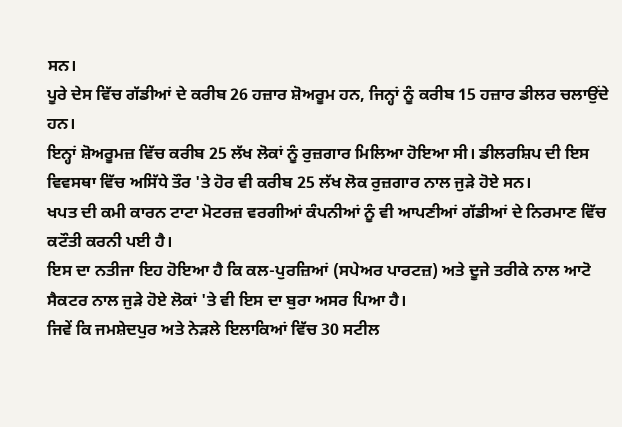ਸਨ।
ਪੂਰੇ ਦੇਸ ਵਿੱਚ ਗੱਡੀਆਂ ਦੇ ਕਰੀਬ 26 ਹਜ਼ਾਰ ਸ਼ੋਅਰੂਮ ਹਨ, ਜਿਨ੍ਹਾਂ ਨੂੰ ਕਰੀਬ 15 ਹਜ਼ਾਰ ਡੀਲਰ ਚਲਾਉਂਦੇ ਹਨ।
ਇਨ੍ਹਾਂ ਸ਼ੋਅਰੂਮਜ਼ ਵਿੱਚ ਕਰੀਬ 25 ਲੱਖ ਲੋਕਾਂ ਨੂੰ ਰੁਜ਼ਗਾਰ ਮਿਲਿਆ ਹੋਇਆ ਸੀ। ਡੀਲਰਸ਼ਿਪ ਦੀ ਇਸ ਵਿਵਸਥਾ ਵਿੱਚ ਅਸਿੱਧੇ ਤੌਰ 'ਤੇ ਹੋਰ ਵੀ ਕਰੀਬ 25 ਲੱਖ ਲੋਕ ਰੁਜ਼ਗਾਰ ਨਾਲ ਜੁੜੇ ਹੋਏ ਸਨ।
ਖਪਤ ਦੀ ਕਮੀ ਕਾਰਨ ਟਾਟਾ ਮੋਟਰਜ਼ ਵਰਗੀਆਂ ਕੰਪਨੀਆਂ ਨੂੰ ਵੀ ਆਪਣੀਆਂ ਗੱਡੀਆਂ ਦੇ ਨਿਰਮਾਣ ਵਿੱਚ ਕਟੌਤੀ ਕਰਨੀ ਪਈ ਹੈ।
ਇਸ ਦਾ ਨਤੀਜਾ ਇਹ ਹੋਇਆ ਹੈ ਕਿ ਕਲ-ਪੁਰਜ਼ਿਆਂ (ਸਪੇਅਰ ਪਾਰਟਜ਼) ਅਤੇ ਦੂਜੇ ਤਰੀਕੇ ਨਾਲ ਆਟੋ ਸੈਕਟਰ ਨਾਲ ਜੁੜੇ ਹੋਏ ਲੋਕਾਂ 'ਤੇ ਵੀ ਇਸ ਦਾ ਬੁਰਾ ਅਸਰ ਪਿਆ ਹੈ।
ਜਿਵੇਂ ਕਿ ਜਮਸ਼ੇਦਪੁਰ ਅਤੇ ਨੇੜਲੇ ਇਲਾਕਿਆਂ ਵਿੱਚ 30 ਸਟੀਲ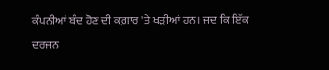ਕੰਪਨੀਆਂ ਬੰਦ ਹੋਣ ਦੀ ਕਗ਼ਾਰ 'ਤੇ ਖੜੀਆਂ ਹਨ। ਜਦ ਕਿ ਇੱਕ ਦਰਜਨ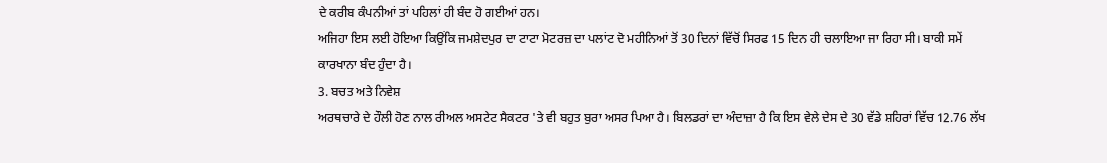ਦੇ ਕਰੀਬ ਕੰਪਨੀਆਂ ਤਾਂ ਪਹਿਲਾਂ ਹੀ ਬੰਦ ਹੋ ਗਈਆਂ ਹਨ।
ਅਜਿਹਾ ਇਸ ਲਈ ਹੋਇਆ ਕਿਉਂਕਿ ਜਮਸ਼ੇਦਪੁਰ ਦਾ ਟਾਟਾ ਮੋਟਰਜ਼ ਦਾ ਪਲਾਂਟ ਦੋ ਮਹੀਨਿਆਂ ਤੋਂ 30 ਦਿਨਾਂ ਵਿੱਚੋਂ ਸਿਰਫ 15 ਦਿਨ ਹੀ ਚਲਾਇਆ ਜਾ ਰਿਹਾ ਸੀ। ਬਾਕੀ ਸਮੇਂ ਕਾਰਖਾਨਾ ਬੰਦ ਹੁੰਦਾ ਹੈ।
3. ਬਚਤ ਅਤੇ ਨਿਵੇਸ਼
ਅਰਥਚਾਰੇ ਦੇ ਹੌਲੀ ਹੋਣ ਨਾਲ ਰੀਅਲ ਅਸਟੇਟ ਸੈਕਟਰ 'ਤੇ ਵੀ ਬਹੁਤ ਬੁਰਾ ਅਸਰ ਪਿਆ ਹੈ। ਬਿਲਡਰਾਂ ਦਾ ਅੰਦਾਜ਼ਾ ਹੈ ਕਿ ਇਸ ਵੇਲੇ ਦੇਸ ਦੇ 30 ਵੱਡੇ ਸ਼ਹਿਰਾਂ ਵਿੱਚ 12.76 ਲੱਖ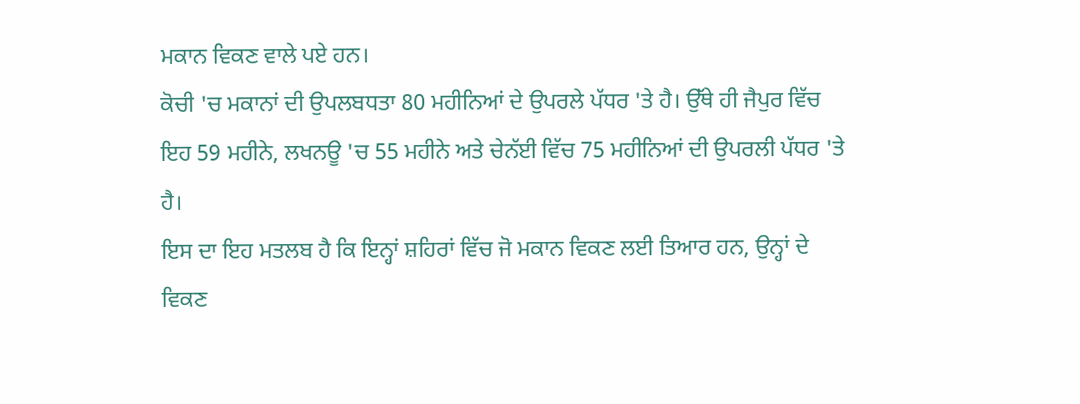ਮਕਾਨ ਵਿਕਣ ਵਾਲੇ ਪਏ ਹਨ।
ਕੋਚੀ 'ਚ ਮਕਾਨਾਂ ਦੀ ਉਪਲਬਧਤਾ 80 ਮਹੀਨਿਆਂ ਦੇ ਉਪਰਲੇ ਪੱਧਰ 'ਤੇ ਹੈ। ਉੱਥੇ ਹੀ ਜੈਪੁਰ ਵਿੱਚ ਇਹ 59 ਮਹੀਨੇ, ਲਖਨਊ 'ਚ 55 ਮਹੀਨੇ ਅਤੇ ਚੇਨੱਈ ਵਿੱਚ 75 ਮਹੀਨਿਆਂ ਦੀ ਉਪਰਲੀ ਪੱਧਰ 'ਤੇ ਹੈ।
ਇਸ ਦਾ ਇਹ ਮਤਲਬ ਹੈ ਕਿ ਇਨ੍ਹਾਂ ਸ਼ਹਿਰਾਂ ਵਿੱਚ ਜੋ ਮਕਾਨ ਵਿਕਣ ਲਈ ਤਿਆਰ ਹਨ, ਉਨ੍ਹਾਂ ਦੇ ਵਿਕਣ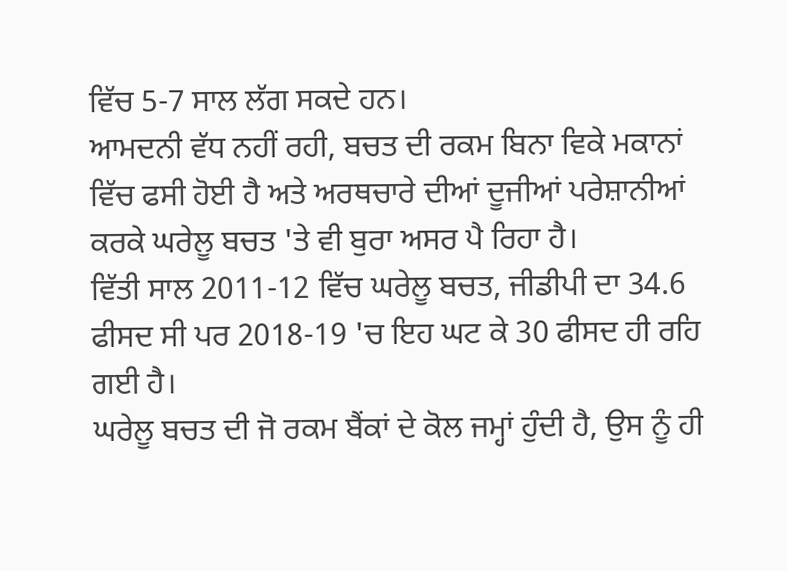ਵਿੱਚ 5-7 ਸਾਲ ਲੱਗ ਸਕਦੇ ਹਨ।
ਆਮਦਨੀ ਵੱਧ ਨਹੀਂ ਰਹੀ, ਬਚਤ ਦੀ ਰਕਮ ਬਿਨਾ ਵਿਕੇ ਮਕਾਨਾਂ ਵਿੱਚ ਫਸੀ ਹੋਈ ਹੈ ਅਤੇ ਅਰਥਚਾਰੇ ਦੀਆਂ ਦੂਜੀਆਂ ਪਰੇਸ਼ਾਨੀਆਂ ਕਰਕੇ ਘਰੇਲੂ ਬਚਤ 'ਤੇ ਵੀ ਬੁਰਾ ਅਸਰ ਪੈ ਰਿਹਾ ਹੈ।
ਵਿੱਤੀ ਸਾਲ 2011-12 ਵਿੱਚ ਘਰੇਲੂ ਬਚਤ, ਜੀਡੀਪੀ ਦਾ 34.6 ਫੀਸਦ ਸੀ ਪਰ 2018-19 'ਚ ਇਹ ਘਟ ਕੇ 30 ਫੀਸਦ ਹੀ ਰਹਿ ਗਈ ਹੈ।
ਘਰੇਲੂ ਬਚਤ ਦੀ ਜੋ ਰਕਮ ਬੈਂਕਾਂ ਦੇ ਕੋਲ ਜਮ੍ਹਾਂ ਹੁੰਦੀ ਹੈ, ਉਸ ਨੂੰ ਹੀ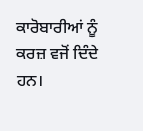ਕਾਰੋਬਾਰੀਆਂ ਨੂੰ ਕਰਜ਼ ਵਜੋਂ ਦਿੰਦੇ ਹਨ।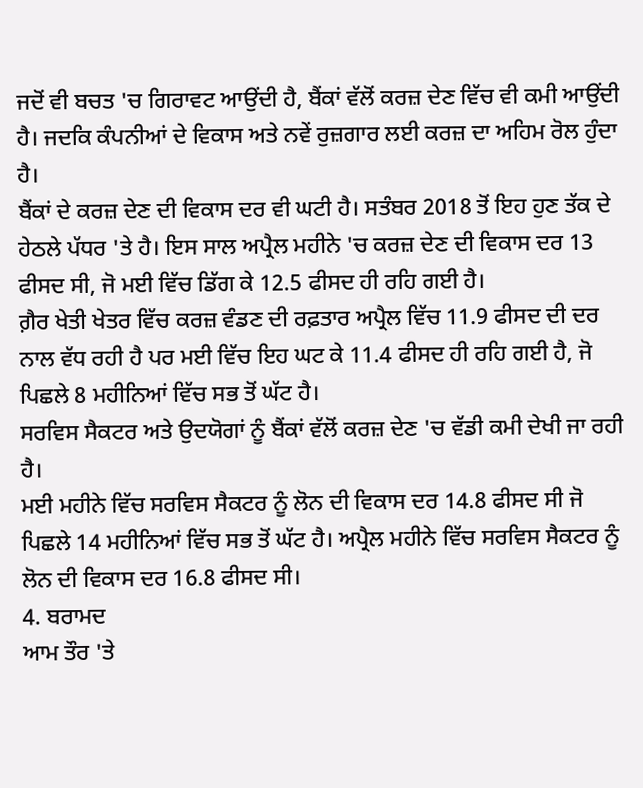ਜਦੋਂ ਵੀ ਬਚਤ 'ਚ ਗਿਰਾਵਟ ਆਉਂਦੀ ਹੈ, ਬੈਂਕਾਂ ਵੱਲੋਂ ਕਰਜ਼ ਦੇਣ ਵਿੱਚ ਵੀ ਕਮੀ ਆਉਂਦੀ ਹੈ। ਜਦਕਿ ਕੰਪਨੀਆਂ ਦੇ ਵਿਕਾਸ ਅਤੇ ਨਵੇਂ ਰੁਜ਼ਗਾਰ ਲਈ ਕਰਜ਼ ਦਾ ਅਹਿਮ ਰੋਲ ਹੁੰਦਾ ਹੈ।
ਬੈਂਕਾਂ ਦੇ ਕਰਜ਼ ਦੇਣ ਦੀ ਵਿਕਾਸ ਦਰ ਵੀ ਘਟੀ ਹੈ। ਸਤੰਬਰ 2018 ਤੋਂ ਇਹ ਹੁਣ ਤੱਕ ਦੇ ਹੇਠਲੇ ਪੱਧਰ 'ਤੇ ਹੈ। ਇਸ ਸਾਲ ਅਪ੍ਰੈਲ ਮਹੀਨੇ 'ਚ ਕਰਜ਼ ਦੇਣ ਦੀ ਵਿਕਾਸ ਦਰ 13 ਫੀਸਦ ਸੀ, ਜੋ ਮਈ ਵਿੱਚ ਡਿੱਗ ਕੇ 12.5 ਫੀਸਦ ਹੀ ਰਹਿ ਗਈ ਹੈ।
ਗ਼ੈਰ ਖੇਤੀ ਖੇਤਰ ਵਿੱਚ ਕਰਜ਼ ਵੰਡਣ ਦੀ ਰਫ਼ਤਾਰ ਅਪ੍ਰੈਲ ਵਿੱਚ 11.9 ਫੀਸਦ ਦੀ ਦਰ ਨਾਲ ਵੱਧ ਰਹੀ ਹੈ ਪਰ ਮਈ ਵਿੱਚ ਇਹ ਘਟ ਕੇ 11.4 ਫੀਸਦ ਹੀ ਰਹਿ ਗਈ ਹੈ, ਜੋ ਪਿਛਲੇ 8 ਮਹੀਨਿਆਂ ਵਿੱਚ ਸਭ ਤੋਂ ਘੱਟ ਹੈ।
ਸਰਵਿਸ ਸੈਕਟਰ ਅਤੇ ਉਦਯੋਗਾਂ ਨੂੰ ਬੈਂਕਾਂ ਵੱਲੋਂ ਕਰਜ਼ ਦੇਣ 'ਚ ਵੱਡੀ ਕਮੀ ਦੇਖੀ ਜਾ ਰਹੀ ਹੈ।
ਮਈ ਮਹੀਨੇ ਵਿੱਚ ਸਰਵਿਸ ਸੈਕਟਰ ਨੂੰ ਲੋਨ ਦੀ ਵਿਕਾਸ ਦਰ 14.8 ਫੀਸਦ ਸੀ ਜੋ ਪਿਛਲੇ 14 ਮਹੀਨਿਆਂ ਵਿੱਚ ਸਭ ਤੋਂ ਘੱਟ ਹੈ। ਅਪ੍ਰੈਲ ਮਹੀਨੇ ਵਿੱਚ ਸਰਵਿਸ ਸੈਕਟਰ ਨੂੰ ਲੋਨ ਦੀ ਵਿਕਾਸ ਦਰ 16.8 ਫੀਸਦ ਸੀ।
4. ਬਰਾਮਦ
ਆਮ ਤੌਰ 'ਤੇ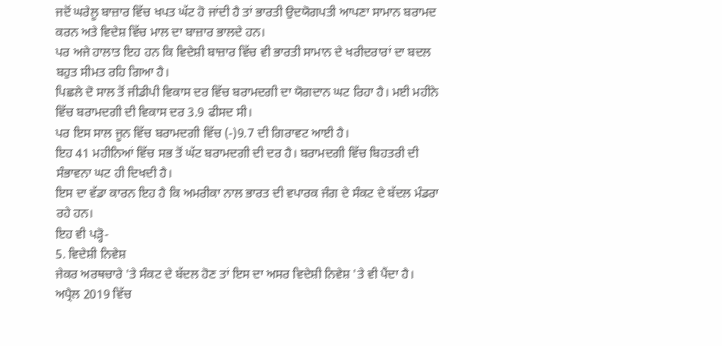ਜਦੋਂ ਘਰੇਲੂ ਬਾਜ਼ਾਰ ਵਿੱਚ ਖਪਤ ਘੱਟ ਹੋ ਜਾਂਦੀ ਹੈ ਤਾਂ ਭਾਰਤੀ ਉਦਯੋਗਪਤੀ ਆਪਣਾ ਸਾਮਾਨ ਬਰਾਮਦ ਕਰਨ ਅਤੇ ਵਿਦੇਸ਼ ਵਿੱਚ ਮਾਲ ਦਾ ਬਾਜ਼ਾਰ ਭਾਲਦੇ ਹਨ।
ਪਰ ਅਜੇ ਹਾਲਾਤ ਇਹ ਹਨ ਕਿ ਵਿਦੇਸ਼ੀ ਬਾਜ਼ਾਰ ਵਿੱਚ ਵੀ ਭਾਰਤੀ ਸਾਮਾਨ ਦੇ ਖਰੀਦਰਾਰਾਂ ਦਾ ਬਦਲ ਬਹੁਤ ਸੀਮਤ ਰਹਿ ਗਿਆ ਹੈ।
ਪਿਛਲੇ ਦੋ ਸਾਲ ਤੋਂ ਜੀਡੀਪੀ ਵਿਕਾਸ ਦਰ ਵਿੱਚ ਬਰਾਮਦਗੀ ਦਾ ਯੋਗਦਾਨ ਘਟ ਰਿਹਾ ਹੈ। ਮਈ ਮਹੀਨੇ ਵਿੱਚ ਬਰਾਮਦਗੀ ਦੀ ਵਿਕਾਸ ਦਰ 3.9 ਫੀਸਦ ਸੀ।
ਪਰ ਇਸ ਸਾਲ ਜੂਨ ਵਿੱਚ ਬਰਾਮਦਗੀ ਵਿੱਚ (-)9.7 ਦੀ ਗਿਰਾਵਟ ਆਈ ਹੈ।
ਇਹ 41 ਮਹੀਨਿਆਂ ਵਿੱਚ ਸਭ ਤੋਂ ਘੱਟ ਬਰਾਮਦਗੀ ਦੀ ਦਰ ਹੈ। ਬਰਾਮਦਗੀ ਵਿੱਚ ਬਿਹਤਰੀ ਦੀ ਸੰਭਾਵਨਾ ਘਟ ਹੀ ਦਿਖਦੀ ਹੈ।
ਇਸ ਦਾ ਵੱਡਾ ਕਾਰਨ ਇਹ ਹੈ ਕਿ ਅਮਰੀਕਾ ਨਾਲ ਭਾਰਤ ਦੀ ਵਪਾਰਕ ਜੰਗ ਦੇ ਸੰਕਟ ਦੇ ਬੱਦਲ ਮੰਡਰਾ ਰਹੇ ਹਨ।
ਇਹ ਵੀ ਪੜ੍ਹੋ-
5. ਵਿਦੇਸ਼ੀ ਨਿਵੇਸ਼
ਜੇਕਰ ਅਰਥਚਾਰੇ 'ਤੇ ਸੰਕਟ ਦੇ ਬੱਦਲ ਹੋਣ ਤਾਂ ਇਸ ਦਾ ਅਸਰ ਵਿਦੇਸ਼ੀ ਨਿਵੇਸ਼ 'ਤੇ ਵੀ ਪੈਂਦਾ ਹੈ।
ਅਪ੍ਰੈਲ 2019 ਵਿੱਚ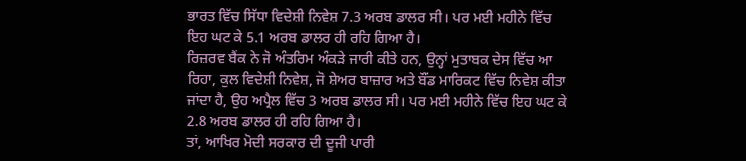ਭਾਰਤ ਵਿੱਚ ਸਿੱਧਾ ਵਿਦੇਸ਼ੀ ਨਿਵੇਸ਼ 7.3 ਅਰਬ ਡਾਲਰ ਸੀ। ਪਰ ਮਈ ਮਹੀਨੇ ਵਿੱਚ ਇਹ ਘਟ ਕੇ 5.1 ਅਰਬ ਡਾਲਰ ਹੀ ਰਹਿ ਗਿਆ ਹੈ।
ਰਿਜ਼ਰਵ ਬੈਂਕ ਨੇ ਜੋ ਅੰਤਰਿਮ ਅੰਕੜੇ ਜਾਰੀ ਕੀਤੇ ਹਨ, ਉਨ੍ਹਾਂ ਮੁਤਾਬਕ ਦੇਸ ਵਿੱਚ ਆ ਰਿਹਾ, ਕੁਲ ਵਿਦੇਸ਼ੀ ਨਿਵੇਸ਼, ਜੋ ਸ਼ੇਅਰ ਬਾਜ਼ਾਰ ਅਤੇ ਬੌਂਡ ਮਾਰਿਕਟ ਵਿੱਚ ਨਿਵੇਸ਼ ਕੀਤਾ ਜਾਂਦਾ ਹੈ, ਉਹ ਅਪ੍ਰੈਲ ਵਿੱਚ 3 ਅਰਬ ਡਾਲਰ ਸੀ। ਪਰ ਮਈ ਮਹੀਨੇ ਵਿੱਚ ਇਹ ਘਟ ਕੇ 2.8 ਅਰਬ ਡਾਲਰ ਹੀ ਰਹਿ ਗਿਆ ਹੈ।
ਤਾਂ, ਆਖਿਰ ਮੋਦੀ ਸਰਕਾਰ ਦੀ ਦੂਜੀ ਪਾਰੀ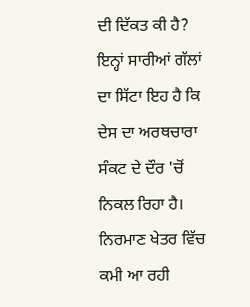ਦੀ ਦਿੱਕਤ ਕੀ ਹੈ?
ਇਨ੍ਹਾਂ ਸਾਰੀਆਂ ਗੱਲਾਂ ਦਾ ਸਿੱਟਾ ਇਹ ਹੈ ਕਿ ਦੇਸ ਦਾ ਅਰਥਚਾਰਾ ਸੰਕਟ ਦੇ ਦੌਰ 'ਚੋਂ ਨਿਕਲ ਰਿਹਾ ਹੈ। ਨਿਰਮਾਣ ਖੇਤਰ ਵਿੱਚ ਕਮੀ ਆ ਰਹੀ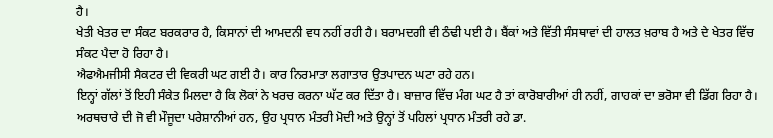ਹੈ।
ਖੇਤੀ ਖੇਤਰ ਦਾ ਸੰਕਟ ਬਰਕਰਾਰ ਹੈ, ਕਿਸਾਨਾਂ ਦੀ ਆਮਦਨੀ ਵਧ ਨਹੀਂ ਰਹੀ ਹੈ। ਬਰਾਮਦਗੀ ਵੀ ਠੰਢੀ ਪਈ ਹੈ। ਬੈਂਕਾਂ ਅਤੇ ਵਿੱਤੀ ਸੰਸਥਾਵਾਂ ਦੀ ਹਾਲਤ ਖ਼ਰਾਬ ਹੈ ਅਤੇ ਦੇ ਖੇਤਰ ਵਿੱਚ ਸੰਕਟ ਪੈਦਾ ਹੋ ਰਿਹਾ ਹੈ।
ਐਫਐਮਜੀਸੀ ਸੈਕਟਰ ਦੀ ਵਿਕਰੀ ਘਟ ਗਈ ਹੈ। ਕਾਰ ਨਿਰਮਾਤਾ ਲਗਾਤਾਰ ਉਤਪਾਦਨ ਘਟਾ ਰਹੇ ਹਨ।
ਇਨ੍ਹਾਂ ਗੱਲਾਂ ਤੋਂ ਇਹੀ ਸੰਕੇਤ ਮਿਲਦਾ ਹੈ ਕਿ ਲੋਕਾਂ ਨੇ ਖਰਚ ਕਰਨਾ ਘੱਟ ਕਰ ਦਿੱਤਾ ਹੈ। ਬਾਜ਼ਾਰ ਵਿੱਚ ਮੰਗ ਘਟ ਹੈ ਤਾਂ ਕਾਰੋਬਾਰੀਆਂ ਹੀ ਨਹੀਂ, ਗਾਹਕਾਂ ਦਾ ਭਰੋਸਾ ਵੀ ਡਿੱਗ ਰਿਹਾ ਹੈ।
ਅਰਥਚਾਰੇ ਦੀ ਜੋ ਵੀ ਮੌਜੂਦਾ ਪਰੇਸ਼ਾਨੀਆਂ ਹਨ, ਉਹ ਪ੍ਰਧਾਨ ਮੰਤਰੀ ਮੋਦੀ ਅਤੇ ਉਨ੍ਹਾਂ ਤੋਂ ਪਹਿਲਾਂ ਪ੍ਰਧਾਨ ਮੰਤਰੀ ਰਹੇ ਡਾ.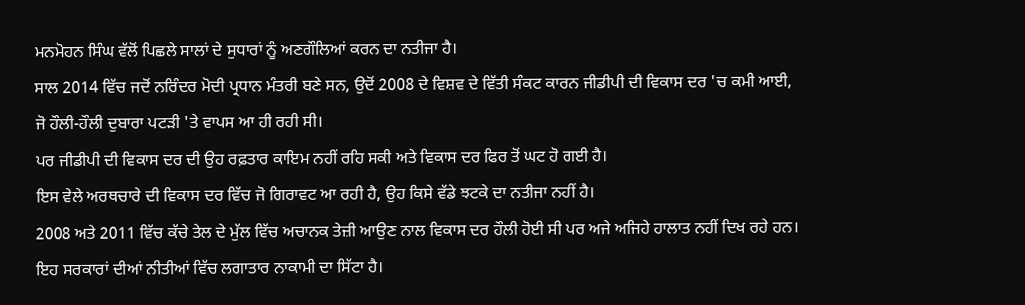ਮਨਮੋਹਨ ਸਿੰਘ ਵੱਲੋਂ ਪਿਛਲੇ ਸਾਲਾਂ ਦੇ ਸੁਧਾਰਾਂ ਨੂੰ ਅਣਗੌਲਿਆਂ ਕਰਨ ਦਾ ਨਤੀਜਾ ਹੈ।
ਸਾਲ 2014 ਵਿੱਚ ਜਦੋਂ ਨਰਿੰਦਰ ਮੋਦੀ ਪ੍ਰਧਾਨ ਮੰਤਰੀ ਬਣੇ ਸਨ, ਉਦੋਂ 2008 ਦੇ ਵਿਸ਼ਵ ਦੇ ਵਿੱਤੀ ਸੰਕਟ ਕਾਰਨ ਜੀਡੀਪੀ ਦੀ ਵਿਕਾਸ ਦਰ 'ਚ ਕਮੀ ਆਈ, ਜੋ ਹੌਲੀ-ਹੌਲੀ ਦੁਬਾਰਾ ਪਟੜੀ 'ਤੇ ਵਾਪਸ ਆ ਹੀ ਰਹੀ ਸੀ।
ਪਰ ਜੀਡੀਪੀ ਦੀ ਵਿਕਾਸ ਦਰ ਦੀ ਉਹ ਰਫ਼ਤਾਰ ਕਾਇਮ ਨਹੀਂ ਰਹਿ ਸਕੀ ਅਤੇ ਵਿਕਾਸ ਦਰ ਫਿਰ ਤੋਂ ਘਟ ਹੋ ਗਈ ਹੈ।
ਇਸ ਵੇਲੇ ਅਰਥਚਾਰੇ ਦੀ ਵਿਕਾਸ ਦਰ ਵਿੱਚ ਜੋ ਗਿਰਾਵਟ ਆ ਰਹੀ ਹੈ, ਉਹ ਕਿਸੇ ਵੱਡੇ ਝਟਕੇ ਦਾ ਨਤੀਜਾ ਨਹੀਂ ਹੈ।
2008 ਅਤੇ 2011 ਵਿੱਚ ਕੱਚੇ ਤੇਲ ਦੇ ਮੁੱਲ ਵਿੱਚ ਅਚਾਨਕ ਤੇਜ਼ੀ ਆਉਣ ਨਾਲ ਵਿਕਾਸ ਦਰ ਹੌਲੀ ਹੋਈ ਸੀ ਪਰ ਅਜੇ ਅਜਿਹੇ ਹਾਲਾਤ ਨਹੀਂ ਦਿਖ ਰਹੇ ਹਨ।
ਇਹ ਸਰਕਾਰਾਂ ਦੀਆਂ ਨੀਤੀਆਂ ਵਿੱਚ ਲਗਾਤਾਰ ਨਾਕਾਮੀ ਦਾ ਸਿੱਟਾ ਹੈ।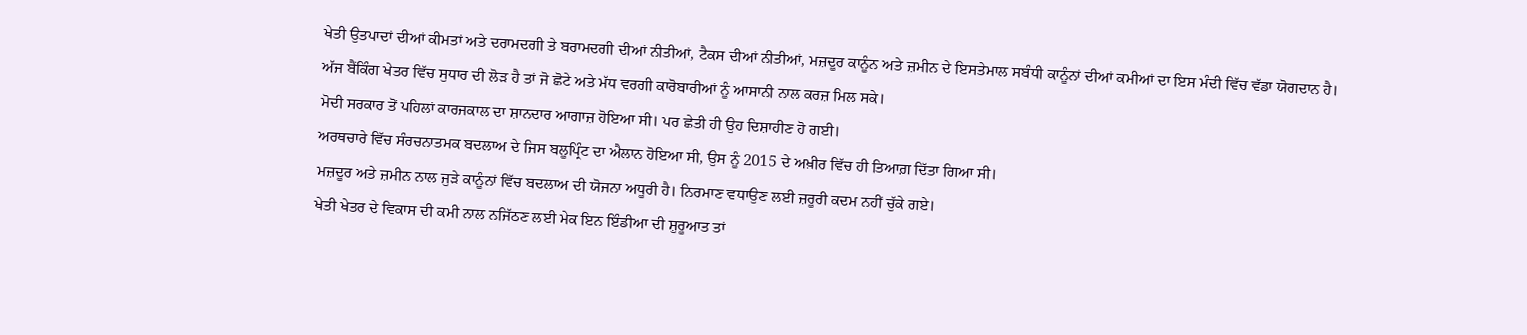ਖੇਤੀ ਉਤਪਾਦਾਂ ਦੀਆਂ ਕੀਮਤਾਂ ਅਤੇ ਦਰਾਮਦਗੀ ਤੇ ਬਰਾਮਦਗੀ ਦੀਆਂ ਨੀਤੀਆਂ, ਟੈਕਸ ਦੀਆਂ ਨੀਤੀਆਂ, ਮਜ਼ਦੂਰ ਕਾਨੂੰਨ ਅਤੇ ਜ਼ਮੀਨ ਦੇ ਇਸਤੇਮਾਲ ਸਬੰਧੀ ਕਾਨੂੰਨਾਂ ਦੀਆਂ ਕਮੀਆਂ ਦਾ ਇਸ ਮੰਦੀ ਵਿੱਚ ਵੱਡਾ ਯੋਗਦਾਨ ਹੈ।
ਅੱਜ ਬੈਂਕਿੰਗ ਖੇਤਰ ਵਿੱਚ ਸੁਧਾਰ ਦੀ ਲੋੜ ਹੈ ਤਾਂ ਜੋ ਛੋਟੇ ਅਤੇ ਮੱਧ ਵਰਗੀ ਕਾਰੋਬਾਰੀਆਂ ਨੂੰ ਆਸਾਨੀ ਨਾਲ ਕਰਜ਼ ਮਿਲ ਸਕੇ।
ਮੋਦੀ ਸਰਕਾਰ ਤੋਂ ਪਹਿਲਾਂ ਕਾਰਜਕਾਲ ਦਾ ਸ਼ਾਨਦਾਰ ਆਗਾਜ਼ ਹੋਇਆ ਸੀ। ਪਰ ਛੇਤੀ ਹੀ ਉਹ ਦਿਸ਼ਾਹੀਣ ਹੋ ਗਈ।
ਅਰਥਚਾਰੇ ਵਿੱਚ ਸੰਰਚਨਾਤਮਕ ਬਦਲਾਅ ਦੇ ਜਿਸ ਬਲੂਪ੍ਰਿੰਟ ਦਾ ਐਲਾਨ ਹੋਇਆ ਸੀ, ਉਸ ਨੂੰ 2015 ਦੇ ਅਖ਼ੀਰ ਵਿੱਚ ਹੀ ਤਿਆਗ਼ ਦਿੱਤਾ ਗਿਆ ਸੀ।
ਮਜ਼ਦੂਰ ਅਤੇ ਜ਼ਮੀਨ ਨਾਲ ਜੁੜੇ ਕਾਨੂੰਨਾਂ ਵਿੱਚ ਬਦਲਾਅ ਦੀ ਯੋਜਨਾ ਅਧੂਰੀ ਹੈ। ਨਿਰਮਾਣ ਵਧਾਉਣ ਲਈ ਜ਼ਰੂਰੀ ਕਦਮ ਨਹੀਂ ਚੁੱਕੇ ਗਏ।
ਖੇਤੀ ਖੇਤਰ ਦੇ ਵਿਕਾਸ ਦੀ ਕਮੀ ਨਾਲ ਨਜਿੱਠਣ ਲਈ ਮੇਕ ਇਨ ਇੰਡੀਆ ਦੀ ਸ਼ੁਰੂਆਤ ਤਾਂ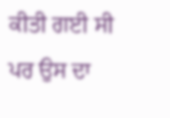ਕੀਤੀ ਗਈ ਸੀ ਪਰ ਉਸ ਦਾ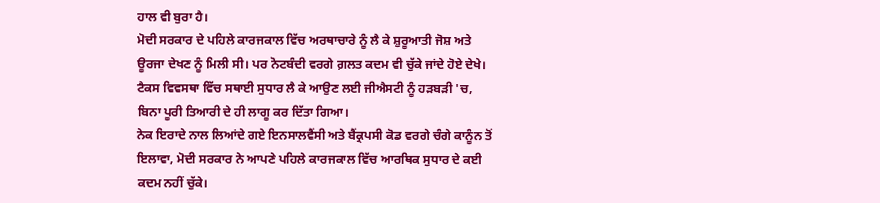ਹਾਲ ਵੀ ਬੁਰਾ ਹੈ।
ਮੋਦੀ ਸਰਕਾਰ ਦੇ ਪਹਿਲੇ ਕਾਰਜਕਾਲ ਵਿੱਚ ਅਰਥਾਚਾਰੇ ਨੂੰ ਲੈ ਕੇ ਸ਼ੁਰੂਆਤੀ ਜੋਸ਼ ਅਤੇ ਊਰਜਾ ਦੇਖਣ ਨੂੰ ਮਿਲੀ ਸੀ। ਪਰ ਨੋਟਬੰਦੀ ਵਰਗੇ ਗ਼ਲਤ ਕਦਮ ਵੀ ਚੁੱਕੇ ਜਾਂਦੇ ਹੋਏ ਦੇਖੇ।
ਟੈਕਸ ਵਿਵਸਥਾ ਵਿੱਚ ਸਥਾਈ ਸੁਧਾਰ ਲੈ ਕੇ ਆਉਣ ਲਈ ਜੀਐਸਟੀ ਨੂੰ ਹੜਬੜੀ 'ਚ, ਬਿਨਾ ਪੂਰੀ ਤਿਆਰੀ ਦੇ ਹੀ ਲਾਗੂ ਕਰ ਦਿੱਤਾ ਗਿਆ।
ਨੇਕ ਇਰਾਦੇ ਨਾਲ ਲਿਆਂਦੇ ਗਏ ਇਨਸਾਲਵੈਂਸੀ ਅਤੇ ਬੈਂਕ੍ਰਪਸੀ ਕੋਡ ਵਰਗੇ ਚੰਗੇ ਕਾਨੂੰਨ ਤੋਂ ਇਲਾਵਾ, ਮੋਦੀ ਸਰਕਾਰ ਨੇ ਆਪਣੇ ਪਹਿਲੇ ਕਾਰਜਕਾਲ ਵਿੱਚ ਆਰਥਿਕ ਸੁਧਾਰ ਦੇ ਕਈ ਕਦਮ ਨਹੀਂ ਚੁੱਕੇ।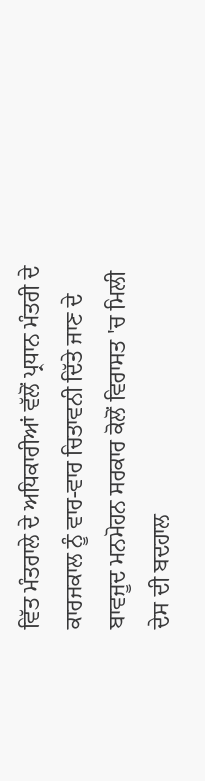ਵਿੱਤ ਮੰਤਰਾਲੇ ਦੇ ਅਧਿਕਾਰੀਆਂ ਵੱਲੋਂ ਪ੍ਰਧਾਨ ਮੰਤਰੀ ਦੇ ਕਾਰਜਕਾਲ ਨੂੰ ਵਾਰ-ਵਾਰ ਚਿਤਾਵਨੀ ਦਿੱਤੇ ਜਾਣ ਦੇ ਬਾਵਜੂਦ ਮਨਮੋਹਨ ਸਰਕਾਰ ਕੋਲੋਂ ਵਿਰਾਸਤ 'ਚ ਮਿਲੀ ਦੇਸ ਦੀ ਬਦਹਾਲ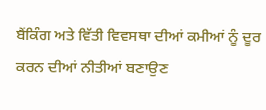ਬੈਂਕਿੰਗ ਅਤੇ ਵਿੱਤੀ ਵਿਵਸਥਾ ਦੀਆਂ ਕਮੀਆਂ ਨੂੰ ਦੂਰ ਕਰਨ ਦੀਆਂ ਨੀਤੀਆਂ ਬਣਾਉਣ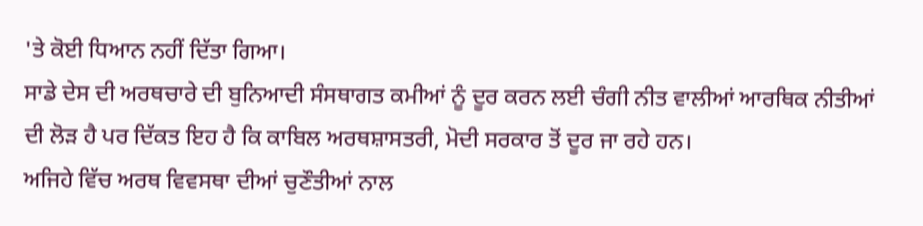'ਤੇ ਕੋਈ ਧਿਆਨ ਨਹੀਂ ਦਿੱਤਾ ਗਿਆ।
ਸਾਡੇ ਦੇਸ ਦੀ ਅਰਥਚਾਰੇ ਦੀ ਬੁਨਿਆਦੀ ਸੰਸਥਾਗਤ ਕਮੀਆਂ ਨੂੰ ਦੂਰ ਕਰਨ ਲਈ ਚੰਗੀ ਨੀਤ ਵਾਲੀਆਂ ਆਰਥਿਕ ਨੀਤੀਆਂ ਦੀ ਲੋੜ ਹੈ ਪਰ ਦਿੱਕਤ ਇਹ ਹੈ ਕਿ ਕਾਬਿਲ ਅਰਥਸ਼ਾਸਤਰੀ, ਮੋਦੀ ਸਰਕਾਰ ਤੋਂ ਦੂਰ ਜਾ ਰਹੇ ਹਨ।
ਅਜਿਹੇ ਵਿੱਚ ਅਰਥ ਵਿਵਸਥਾ ਦੀਆਂ ਚੁਣੌਤੀਆਂ ਨਾਲ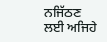ਨਜਿੱਠਣ ਲਈ ਅਜਿਹੇ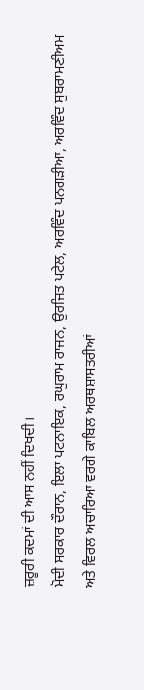ਜ਼ਰੂਰੀ ਕਦਮਾਂ ਦੀ ਆਸ ਨਹੀਂ ਦਿਖਦੀ।
ਮੋਦੀ ਸਰਕਾਰ ਦੌਰਾਨ, ਇਲਾ ਪਟਨਾਇਕ, ਰਘੁਰਾਮ ਰਾਜਨ, ਉਰਜਿਤ ਪਟੇਲ, ਅਰਵਿੰਦ ਪਨਗੜੀਆ, ਅਰਵਿੰਦ ਸੁਬਰਾਮਣੀਅਮ ਅਤੇ ਵਿਰਲ ਅਚਾਰਿਆ ਵਰਗੇ ਕਾਬਿਲ ਅਰਥਸ਼ਾਸਤਰੀਆਂ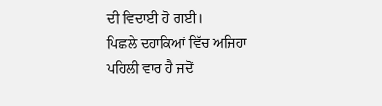ਦੀ ਵਿਦਾਈ ਹੋ ਗਈ।
ਪਿਛਲੇ ਦਹਾਕਿਆਂ ਵਿੱਚ ਅਜਿਹਾ ਪਹਿਲੀ ਵਾਰ ਹੈ ਜਦੋਂ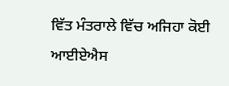ਵਿੱਤ ਮੰਤਰਾਲੇ ਵਿੱਚ ਅਜਿਹਾ ਕੋਈ ਆਈਏਐਸ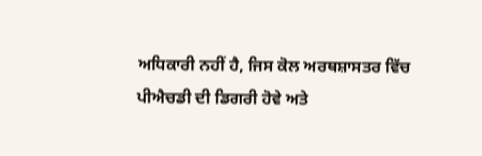ਅਧਿਕਾਰੀ ਨਹੀਂ ਹੈ, ਜਿਸ ਕੋਲ ਅਰਥਸ਼ਾਸਤਰ ਵਿੱਚ ਪੀਐਚਡੀ ਦੀ ਡਿਗਰੀ ਹੋਵੇ ਅਤੇ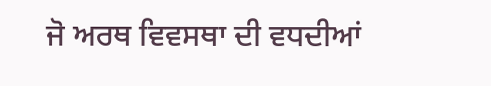ਜੋ ਅਰਥ ਵਿਵਸਥਾ ਦੀ ਵਧਦੀਆਂ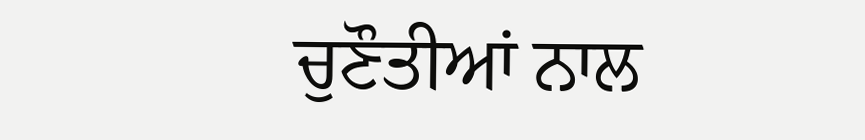ਚੁਣੌਤੀਆਂ ਨਾਲ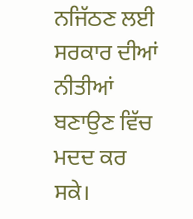ਨਜਿੱਠਣ ਲਈ ਸਰਕਾਰ ਦੀਆਂ ਨੀਤੀਆਂ ਬਣਾਉਣ ਵਿੱਚ ਮਦਦ ਕਰ ਸਕੇ।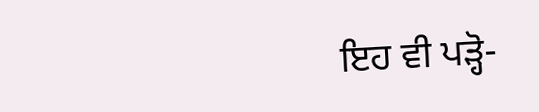ਇਹ ਵੀ ਪੜ੍ਹੋ-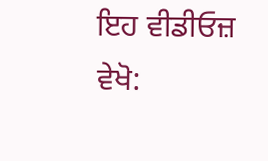ਇਹ ਵੀਡੀਓਜ਼ ਵੇਖੋ: